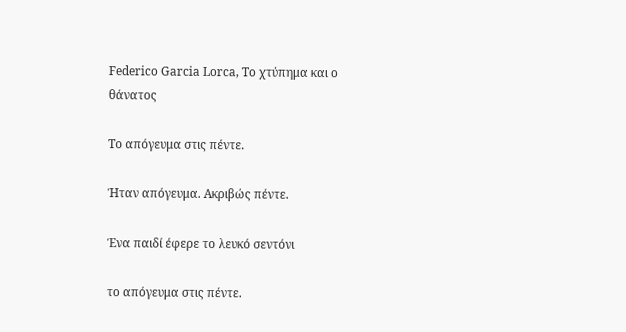Federico Garcia Lorca, Το χτύπημα και ο θάνατος

Το απόγευμα στις πέντε.

Ήταν απόγευμα. Ακριβώς πέντε.

Ένα παιδί έφερε το λευκό σεντόνι

το απόγευμα στις πέντε.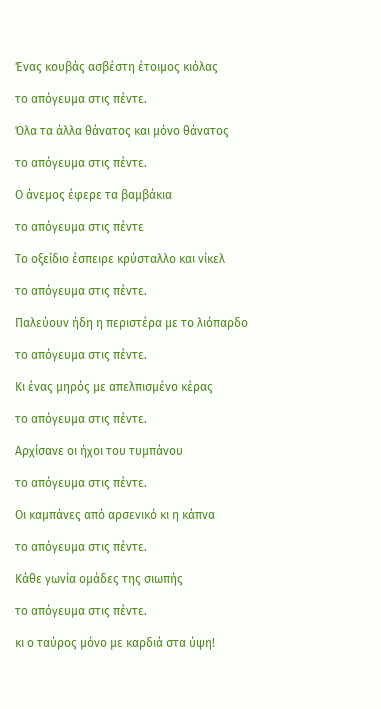Ένας κουβάς ασβέστη έτοιμος κιόλας

το απόγευμα στις πέντε.

Όλα τα άλλα θάνατος και μόνο θάνατος

το απόγευμα στις πέντε.

Ο άνεμος έφερε τα βαμβάκια

το απόγευμα στις πέντε

Το οξείδιο έσπειρε κρύσταλλο και νίκελ

το απόγευμα στις πέντε.

Παλεύουν ήδη η περιστέρα με το λιόπαρδο

το απόγευμα στις πέντε.

Κι ένας μηρός με απελπισμένο κέρας

το απόγευμα στις πέντε.

Αρχίσανε οι ήχοι του τυμπάνου

το απόγευμα στις πέντε.

Οι καμπάνες από αρσενικό κι η κάπνα

το απόγευμα στις πέντε.

Κάθε γωνία ομάδες της σιωπής

το απόγευμα στις πέντε.

κι ο ταύρος μόνο με καρδιά στα ύψη!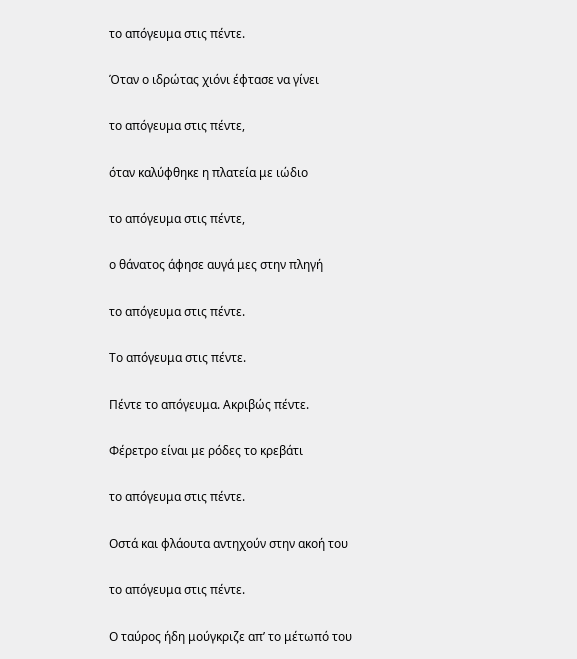το απόγευμα στις πέντε.

Όταν ο ιδρώτας χιόνι έφτασε να γίνει

το απόγευμα στις πέντε,

όταν καλύφθηκε η πλατεία με ιώδιο

το απόγευμα στις πέντε,

ο θάνατος άφησε αυγά μες στην πληγή

το απόγευμα στις πέντε.

Το απόγευμα στις πέντε.

Πέντε το απόγευμα. Ακριβώς πέντε.

Φέρετρο είναι με ρόδες το κρεβάτι

το απόγευμα στις πέντε.

Οστά και φλάουτα αντηχούν στην ακοή του

το απόγευμα στις πέντε.

Ο ταύρος ήδη μούγκριζε απ’ το μέτωπό του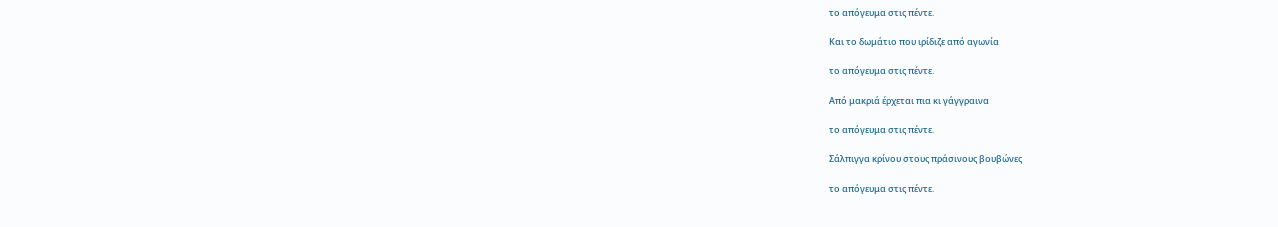το απόγευμα στις πέντε.

Και το δωμάτιο που ιρίδιζε από αγωνία

το απόγευμα στις πέντε.

Από μακριά έρχεται πια κι γάγγραινα

το απόγευμα στις πέντε.

Σάλπιγγα κρίνου στους πράσινους βουβώνες

το απόγευμα στις πέντε.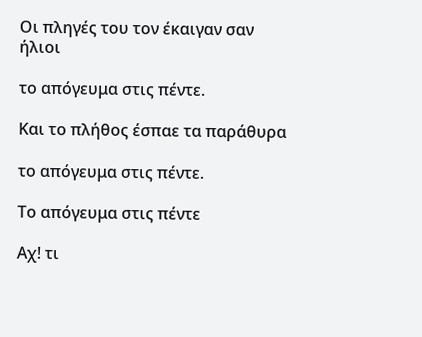Οι πληγές του τον έκαιγαν σαν ήλιοι

το απόγευμα στις πέντε.

Και το πλήθος έσπαε τα παράθυρα

το απόγευμα στις πέντε.

Το απόγευμα στις πέντε

Αχ! τι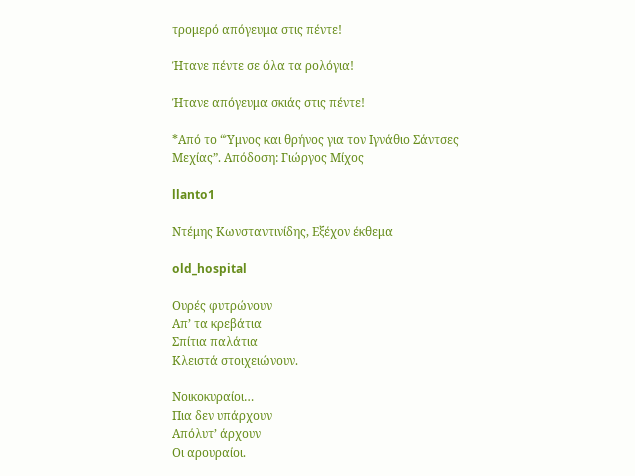τρομερό απόγευμα στις πέντε!

Ήτανε πέντε σε όλα τα ρολόγια!

Ήτανε απόγευμα σκιάς στις πέντε!

*Από το “Ύμνος και θρήνος για τον Ιγνάθιο Σάντσες Μεχίας”. Απόδοση: Γιώργος Μίχος

llanto1

Ντέμης Κωνσταντινίδης, Εξέχον έκθεμα

old_hospital

Ουρές φυτρώνουν
Απ’ τα κρεβάτια
Σπίτια παλάτια
Κλειστά στοιχειώνουν.

Νοικοκυραίοι…
Πια δεν υπάρχουν
Απόλυτ’ άρχουν
Οι αρουραίοι.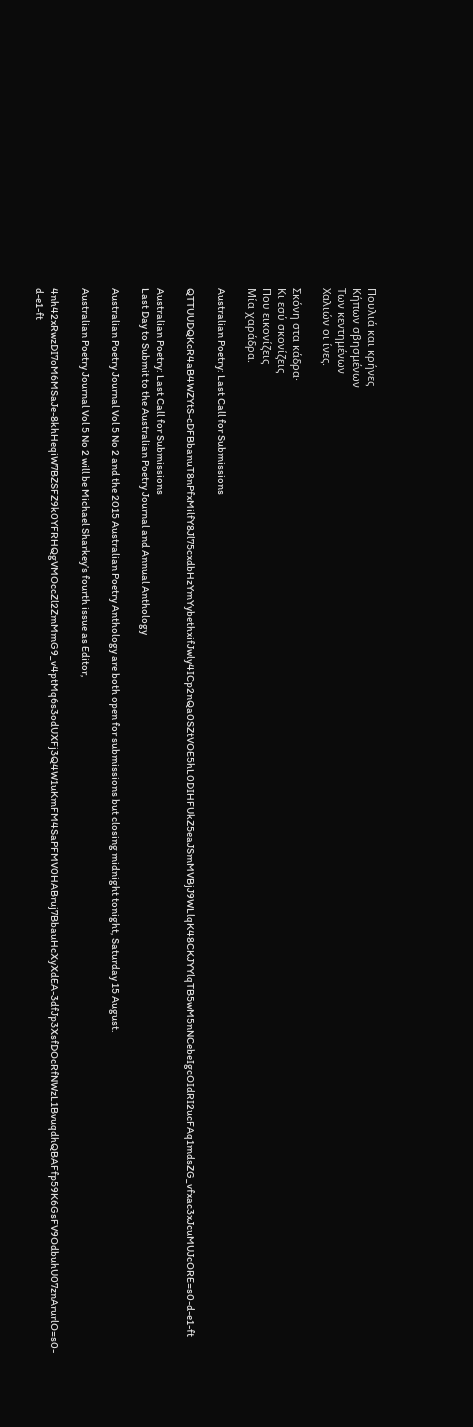Πουλιά και κρήνες
Κήπων σβησμένων
Των κεντημένων
Χαλιών οι ίνες.

Σκόνη στα κάδρα·
Κι εσύ σκονίζεις
Που εικονίζεις
Μία χαράδρα.

Australian Poetry: Last Call for Submissions

QTTUUDQKcR4aB4WZYtS-cDFBbanuT8nPfxMilfY8Jl75cxdbHzYmYybethxifJwly4ICp2nQa0SZtVOE5hL0DIHFUkZ5eaJSmMVBjJ9WLlqK48CKJYYlqTB5wM5nNCebeIgcOIdRI2ucFAq1mdsZG_vfxac3xJcuMUJcORE=s0-d-e1-ft

Australian Poetry: Last Call for Submissions
Last Day to Submit to the Australian Poetry Journal and Annual Anthology

Australian Poetry Journal Vol 5 No 2 and the 2015 Australian Poetry Anthology are both open for submissions but closing midnight tonight, Saturday 15 August.

Australian Poetry Journal Vol 5 No 2 will be Michael Sharkey’s fourth issue as Editor,

4nh42xRwzDI7oM6MSaJe-8khHeqiW7BZSFZ9k0YFRHQgVMOccZl2ZmMmG9_v4ptMq6s3odUXFj3Q4W1uKmFM4SaPFMV0HABruj7BbauHcXyXdEA-3dfJp3XsfDOcRfNWzL1BvuqdhQBAFfp59K6GsFV9OdbuhU07znArurlO=s0-d-e1-ft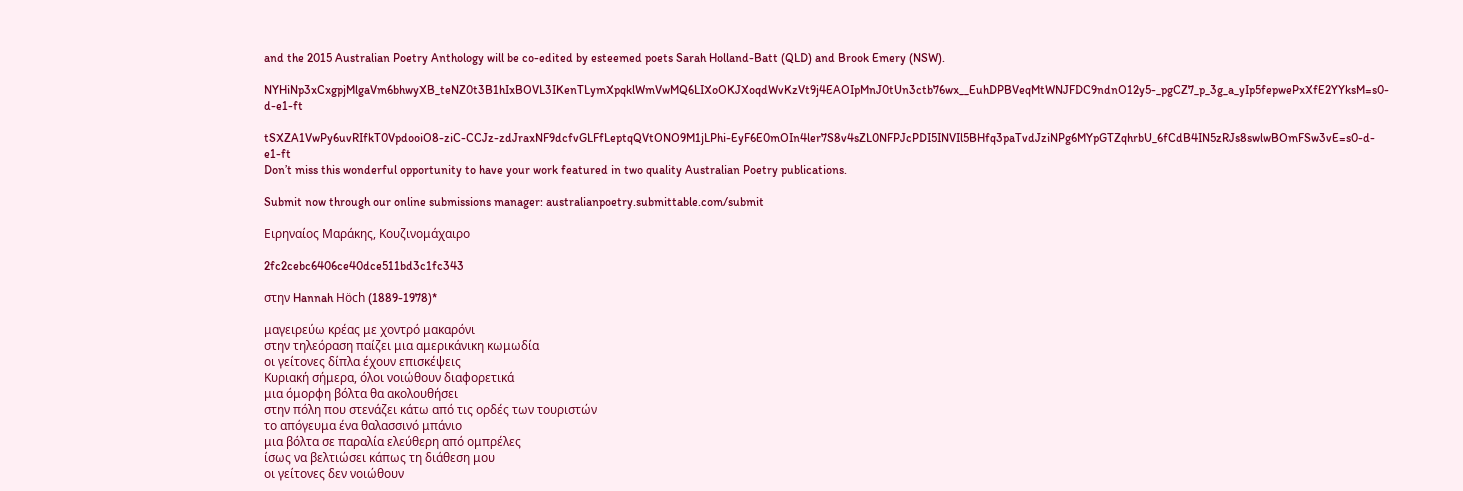and the 2015 Australian Poetry Anthology will be co-edited by esteemed poets Sarah Holland-Batt (QLD) and Brook Emery (NSW).

NYHiNp3xCxgpjMlgaVm6bhwyXB_teNZ0t3B1hIxBOVL3IKenTLymXpqklWmVwMQ6LIXoOKJXoqdWvKzVt9j4EAOIpMnJ0tUn3ctb76wx__EuhDPBVeqMtWNJFDC9ndnO12y5-_pgCZ7_p_3g_a_yIp5fepwePxXfE2YYksM=s0-d-e1-ft

tSXZA1VwPy6uvRIfkT0VpdooiO8-ziC-CCJz-zdJraxNF9dcfvGLFfLeptqQVtONO9M1jLPhi-EyF6E0mOIn4ler7S8v4sZL0NFPJcPDI5INVIl5BHfq3paTvdJziNPg6MYpGTZqhrbU_6fCdB4IN5zRJs8swlwBOmFSw3vE=s0-d-e1-ft
Don’t miss this wonderful opportunity to have your work featured in two quality Australian Poetry publications.

Submit now through our online submissions manager: australianpoetry.submittable.com/submit

Ειρηναίος Μαράκης, Κουζινομάχαιρο

2fc2cebc6406ce40dce511bd3c1fc343

στην Hannah Höch (1889-1978)*

μαγειρεύω κρέας με χοντρό μακαρόνι
στην τηλεόραση παίζει μια αμερικάνικη κωμωδία
οι γείτονες δίπλα έχουν επισκέψεις
Κυριακή σήμερα, όλοι νοιώθουν διαφορετικά
μια όμορφη βόλτα θα ακολουθήσει
στην πόλη που στενάζει κάτω από τις ορδές των τουριστών
το απόγευμα ένα θαλασσινό μπάνιο
μια βόλτα σε παραλία ελεύθερη από ομπρέλες
ίσως να βελτιώσει κάπως τη διάθεση μου
οι γείτονες δεν νοιώθουν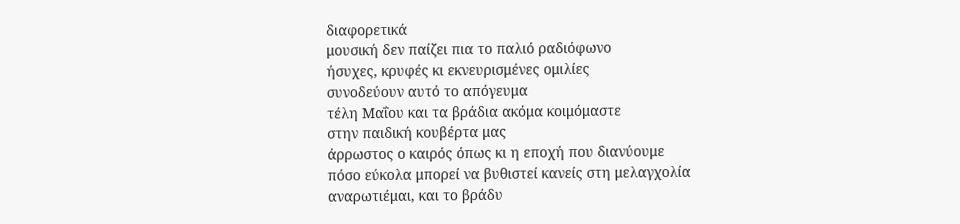διαφορετικά
μουσική δεν παίζει πια το παλιό ραδιόφωνο
ήσυχες, κρυφές κι εκνευρισμένες ομιλίες
συνοδεύουν αυτό το απόγευμα
τέλη Μαΐου και τα βράδια ακόμα κοιμόμαστε
στην παιδική κουβέρτα μας
άρρωστος ο καιρός όπως κι η εποχή που διανύουμε
πόσο εύκολα μπορεί να βυθιστεί κανείς στη μελαγχολία
αναρωτιέμαι, και το βράδυ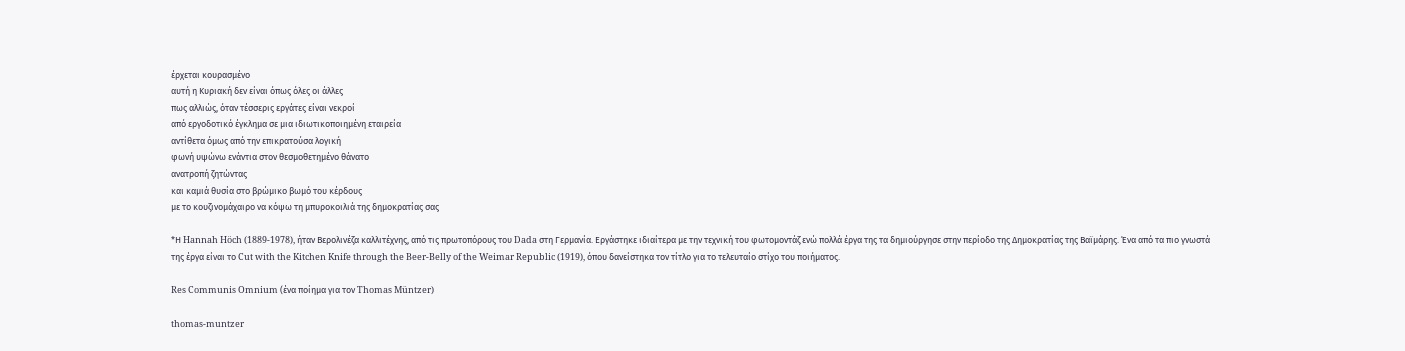έρχεται κουρασμένο
αυτή η Κυριακή δεν είναι όπως όλες οι άλλες
πως αλλιώς, όταν τέσσερις εργάτες είναι νεκροί
από εργοδοτικό έγκλημα σε μια ιδιωτικοποιημένη εταιρεία
αντίθετα όμως από την επικρατούσα λογική
φωνή υψώνω ενάντια στον θεσμοθετημένο θάνατο
ανατροπή ζητώντας
και καμιά θυσία στο βρώμικο βωμό του κέρδους
με το κουζινομάχαιρο να κόψω τη μπυροκοιλιά της δημοκρατίας σας

*Η Hannah Höch (1889-1978), ήταν Βερολινέζα καλλιτέχνης, από τις πρωτοπόρους του Dada στη Γερμανία. Εργάστηκε ιδιαίτερα με την τεχνική του φωτομοντάζ ενώ πολλά έργα της τα δημιούργησε στην περίοδο της Δημοκρατίας της Βαϊμάρης. Ένα από τα πιο γνωστά της έργα είναι το Cut with the Kitchen Knife through the Beer-Belly of the Weimar Republic (1919), όπου δανείστηκα τον τίτλο για το τελευταίο στίχο του ποιήματος.

Res Communis Omnium (ένα ποίημα για τον Thomas Müntzer)

thomas-muntzer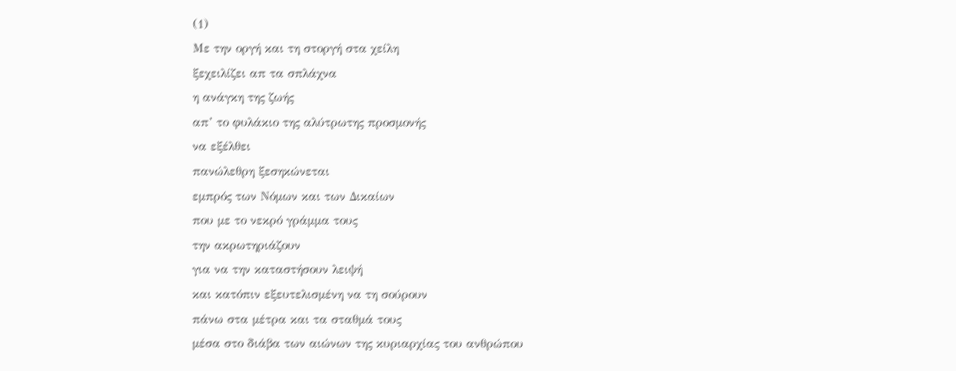(1)
Με την οργή και τη στοργή στα χείλη
ξεχειλίζει απ τα σπλάχνα
η ανάγκη της ζωής
απ’ το φυλάκιο της αλύτρωτης προσμονής
να εξέλθει
πανώλεθρη ξεσηκώνεται
εμπρός των Νόμων και των Δικαίων
που με το νεκρό γράμμα τους
την ακρωτηριάζουν
για να την καταστήσουν λειψή
και κατόπιν εξευτελισμένη να τη σούρουν
πάνω στα μέτρα και τα σταθμά τους
μέσα στο διάβα των αιώνων της κυριαρχίας του ανθρώπου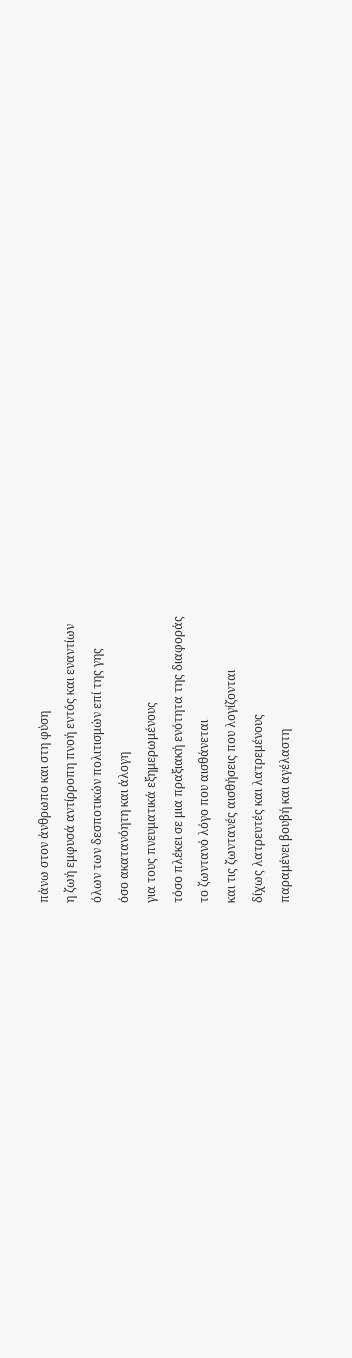πάνω στον άνθρωπο και στη φύση
η ζωή εμφυσά αντίρροπη πνοή εντός και εναντίων
όλων των δεσποτικών πολιτισμών επί της γης
όσο ακατανόητη και άλογη
για τους πνευματικά εξημερωμένους
τόσο πλέκει σε μια πραξιακή ενότητα της διαφοράς
το ζωντανό λόγο που αισθάνεται
και τις ζωντανές αισθήσεις που λογίζονται
δίχως λατρευτές και λατρεμένους
παραμένει βουβή και αγέλαστη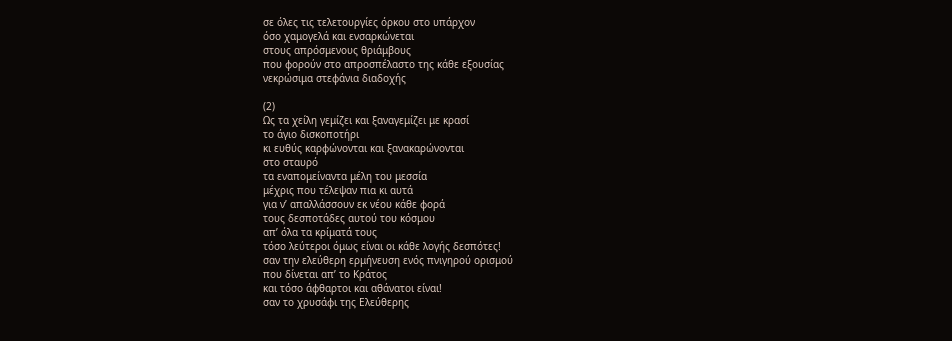σε όλες τις τελετουργίες όρκου στο υπάρχον
όσο χαμογελά και ενσαρκώνεται
στους απρόσμενους θριάμβους
που φορούν στο απροσπέλαστο της κάθε εξουσίας
νεκρώσιμα στεφάνια διαδοχής

(2)
Ως τα χείλη γεμίζει και ξαναγεμίζει με κρασί
το άγιο δισκοποτήρι
κι ευθύς καρφώνονται και ξανακαρώνονται
στο σταυρό
τα εναπομείναντα μέλη του μεσσία
μέχρις που τέλεψαν πια κι αυτά
για ν’ απαλλάσσουν εκ νέου κάθε φορά
τους δεσποτάδες αυτού του κόσμου
απ’ όλα τα κρίματά τους
τόσο λεύτεροι όμως είναι οι κάθε λογής δεσπότες!
σαν την ελεύθερη ερμήνευση ενός πνιγηρού ορισμού
που δίνεται απ’ το Κράτος
και τόσο άφθαρτοι και αθάνατοι είναι!
σαν το χρυσάφι της Ελεύθερης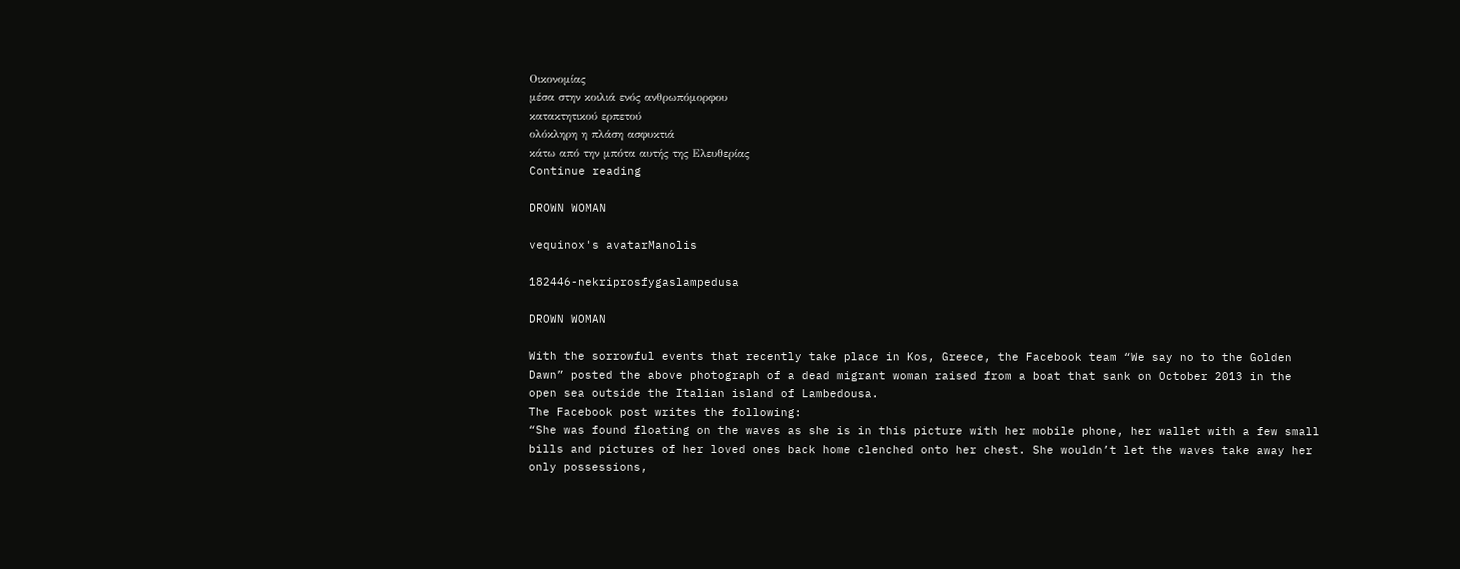Οικονομίας
μέσα στην κοιλιά ενός ανθρωπόμορφου
κατακτητικού ερπετού
ολόκληρη η πλάση ασφυκτιά
κάτω από την μπότα αυτής της Ελευθερίας
Continue reading

DROWN WOMAN

vequinox's avatarManolis

182446-nekriprosfygaslampedusa

DROWN WOMAN

With the sorrowful events that recently take place in Kos, Greece, the Facebook team “We say no to the Golden Dawn” posted the above photograph of a dead migrant woman raised from a boat that sank on October 2013 in the open sea outside the Italian island of Lambedousa.
The Facebook post writes the following:
“She was found floating on the waves as she is in this picture with her mobile phone, her wallet with a few small bills and pictures of her loved ones back home clenched onto her chest. She wouldn’t let the waves take away her only possessions,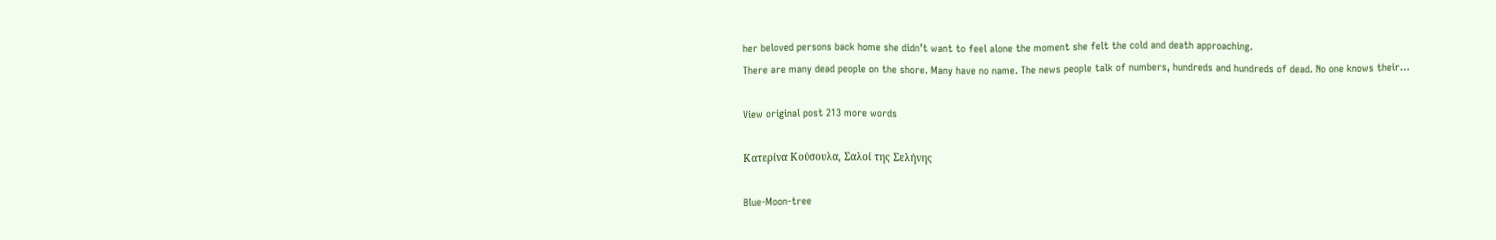her beloved persons back home she didn’t want to feel alone the moment she felt the cold and death approaching.
There are many dead people on the shore. Many have no name. The news people talk of numbers, hundreds and hundreds of dead. No one knows their…

View original post 213 more words

Κατερίνα Κούσουλα, Σαλοί της Σελήνης

Blue-Moon-tree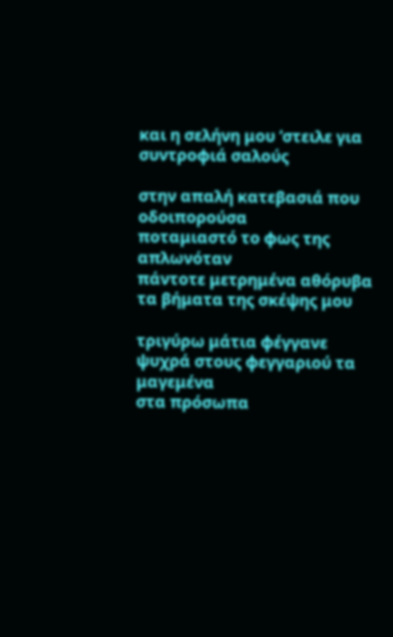και η σελήνη μου ‘στειλε για συντροφιά σαλούς

στην απαλή κατεβασιά που οδοιπορούσα
ποταμιαστό το φως της απλωνόταν
πάντοτε μετρημένα αθόρυβα
τα βήματα της σκέψης μου

τριγύρω μάτια φέγγανε
ψυχρά στους φεγγαριού τα μαγεμένα
στα πρόσωπα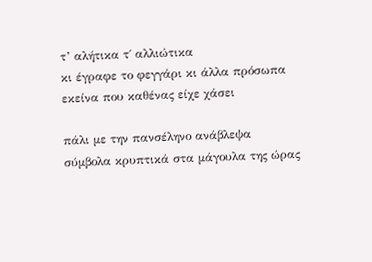τ’ αλήτικα τ΄ αλλιώτικα
κι έγραφε το φεγγάρι κι άλλα πρόσωπα
εκείνα που καθένας είχε χάσει

πάλι με την πανσέληνο ανάβλεψα
σύμβολα κρυπτικά στα μάγουλα της ώρας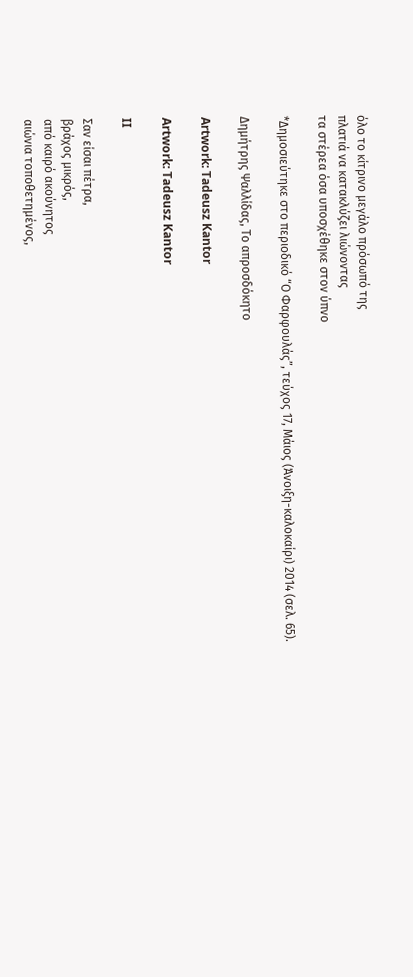όλο το κίτρινο μεγάλο πρόσωπό της
πλατιά να κατακλύζει λιώνοντας
τα στέρεα όσα υποσχέθηκε στον ύπνο

*Δημοσιεύτηκε στο περιοδικό “Ο Φαρφουλάς”, τεύχος 17, Μάιος (Άνοιξη-καλοκαίρι) 2014 (σελ. 65).

Δημήτρης Ψαλλίδας, Το απροσδόκητο

Artwork: Tadeusz Kantor

Artwork: Tadeusz Kantor

II

Σαν είσαι πέτρα,
βράχος μικρός,
από καιρό ακούνητος
αιώνια τοποθετημένος,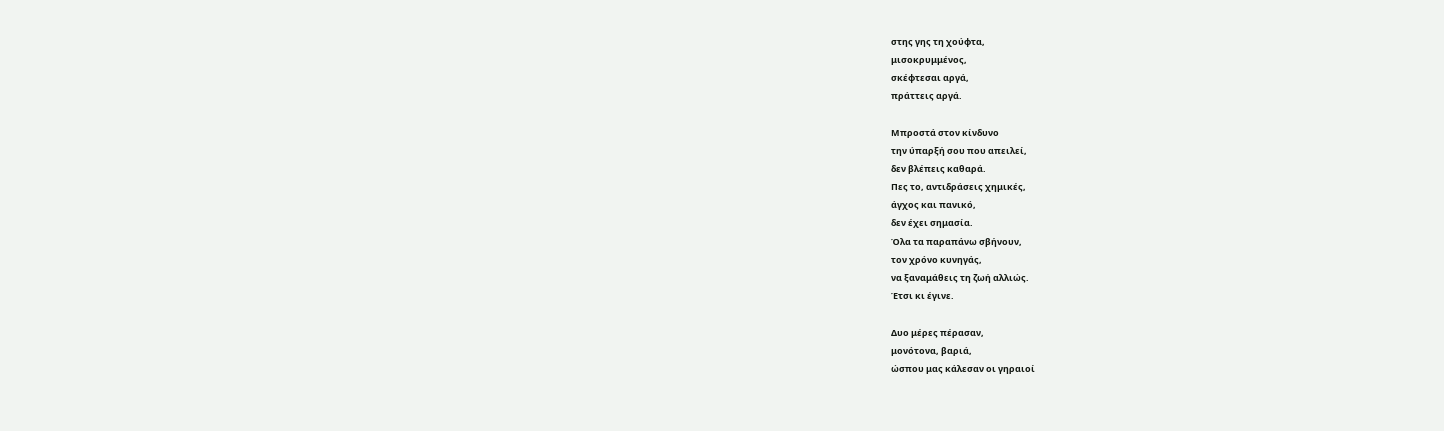στης γης τη χούφτα,
μισοκρυμμένος,
σκέφτεσαι αργά,
πράττεις αργά.

Μπροστά στον κίνδυνο
την ύπαρξή σου που απειλεί,
δεν βλέπεις καθαρά.
Πες το, αντιδράσεις χημικές,
άγχος και πανικό,
δεν έχει σημασία.
Όλα τα παραπάνω σβήνουν,
τον χρόνο κυνηγάς,
να ξαναμάθεις τη ζωή αλλιώς.
Έτσι κι έγινε.

Δυο μέρες πέρασαν,
μονότονα, βαριά,
ώσπου μας κάλεσαν οι γηραιοί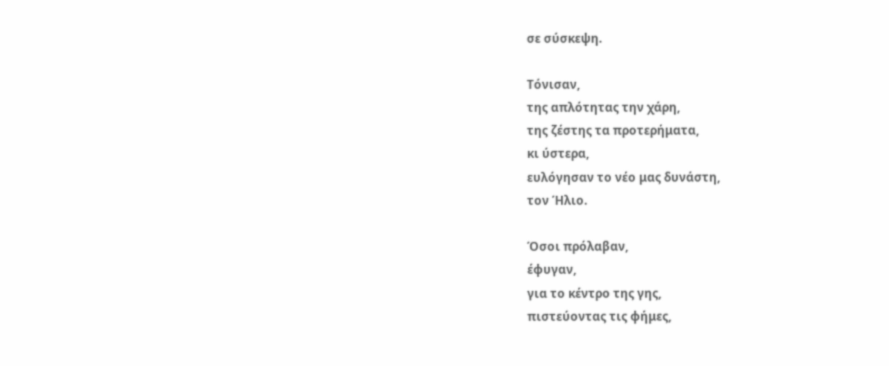σε σύσκεψη.

Τόνισαν,
της απλότητας την χάρη,
της ζέστης τα προτερήματα,
κι ύστερα,
ευλόγησαν το νέο μας δυνάστη,
τον Ήλιο.

Όσοι πρόλαβαν,
έφυγαν,
για το κέντρο της γης,
πιστεύοντας τις φήμες,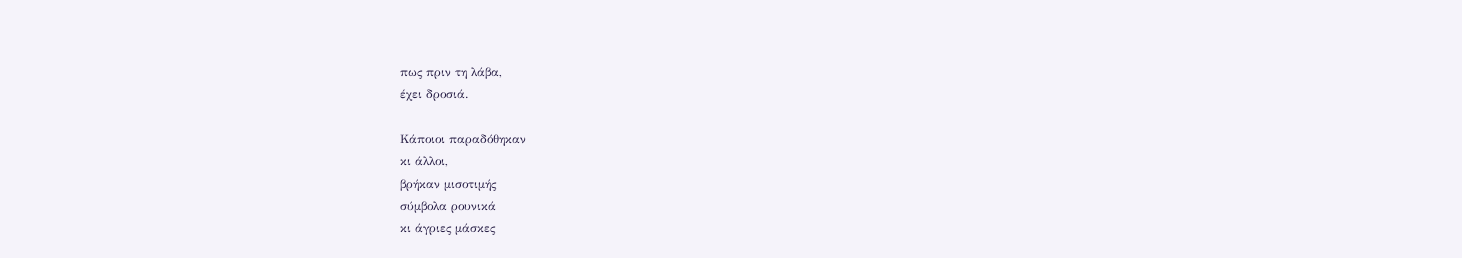πως πριν τη λάβα,
έχει δροσιά.

Κάποιοι παραδόθηκαν
κι άλλοι,
βρήκαν μισοτιμής
σύμβολα ρουνικά
κι άγριες μάσκες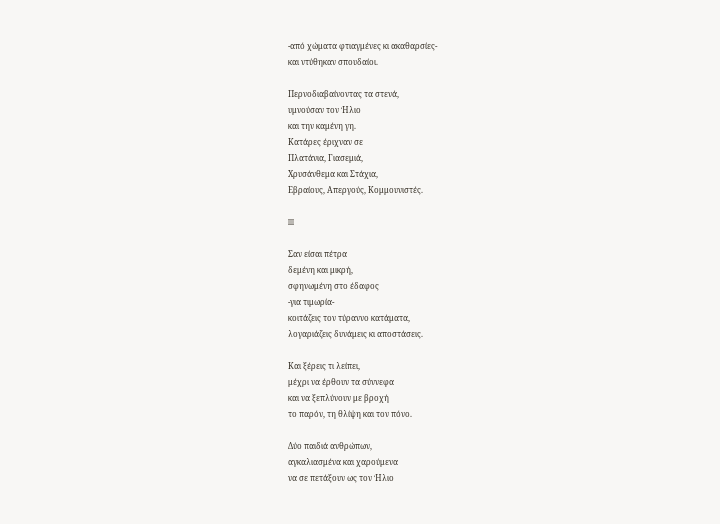-από χώματα φτιαγμένες κι ακαθαρσίες-
και ντύθηκαν σπουδαίοι.

Περνοδιαβαίνοντας τα στενά,
υμνούσαν τον Ήλιο
και την καμένη γη.
Κατάρες έριχναν σε
Πλατάνια, Γιασεμιά,
Χρυσάνθεμα και Στάχια,
Εβραίους, Απεργούς, Κομμουνιστές.

III

Σαν είσαι πέτρα
δεμένη και μικρή,
σφηνωμένη στο έδαφος
-για τιμωρία-
κοιτάζεις τον τύραννο κατάματα,
λογαριάζεις δυνάμεις κι αποστάσεις.

Και ξέρεις τι λείπει,
μέχρι να έρθουν τα σύννεφα
και να ξεπλύνουν με βροχή
το παρόν, τη θλίψη και τον πόνο.

Δύο παιδιά ανθρώπων,
αγκαλιασμένα και χαρούμενα
να σε πετάξουν ως τον Ήλιο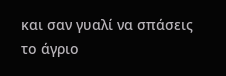και σαν γυαλί να σπάσεις
το άγριο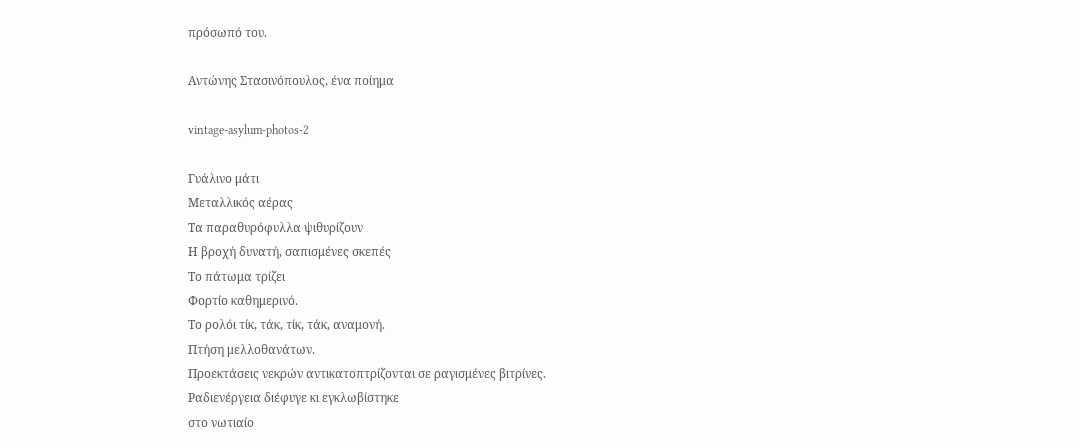πρόσωπό του.

Αντώνης Στασινόπουλος, ένα ποίημα

vintage-asylum-photos-2

Γυάλινο μάτι
Μεταλλικός αέρας
Τα παραθυρόφυλλα ψιθυρίζουν
Η βροχή δυνατή, σαπισμένες σκεπές
Το πάτωμα τρίζει
Φορτίο καθημερινό.
Το ρολόι τίκ, τάκ, τίκ, τάκ, αναμονή.
Πτήση μελλοθανάτων.
Προεκτάσεις νεκρών αντικατοπτρίζονται σε ραγισμένες βιτρίνες.
Ραδιενέργεια διέφυγε κι εγκλωβίστηκε
στο νωτιαίο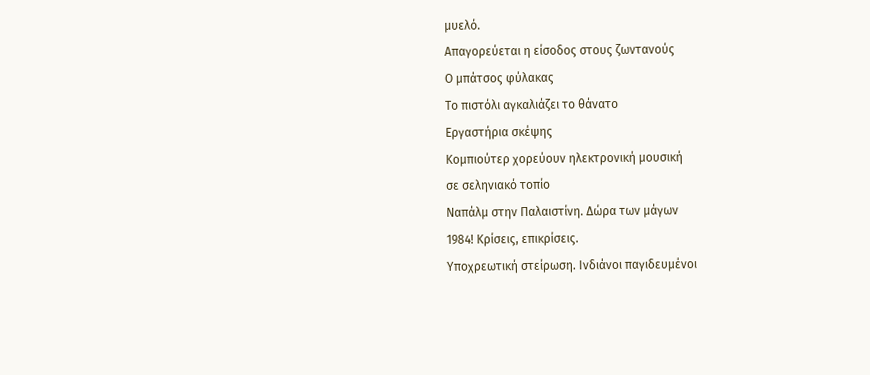μυελό.
Απαγορεύεται η είσοδος στους ζωντανούς
Ο μπάτσος φύλακας
Το πιστόλι αγκαλιάζει το θάνατο
Εργαστήρια σκέψης
Κομπιούτερ χορεύουν ηλεκτρονική μουσική
σε σεληνιακό τοπίο
Ναπάλμ στην Παλαιστίνη. Δώρα των μάγων
1984! Κρίσεις, επικρίσεις.
Υποχρεωτική στείρωση. Ινδιάνοι παγιδευμένοι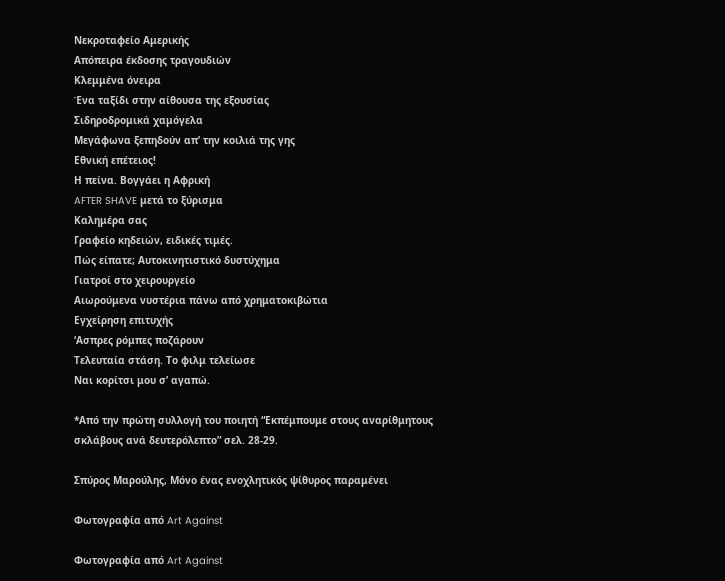Νεκροταφείο Αμερικής
Απόπειρα έκδοσης τραγουδιών
Κλεμμένα όνειρα
Ένα ταξίδι στην αίθουσα της εξουσίας
Σιδηροδρομικά χαμόγελα
Μεγάφωνα ξεπηδούν απ’ την κοιλιά της γης
Εθνική επέτειος!
Η πείνα. Βογγάει η Αφρική
AFTER SHAVE μετά το ξύρισμα
Καλημέρα σας
Γραφείο κηδειών, ειδικές τιμές.
Πώς είπατε; Αυτοκινητιστικό δυστύχημα
Γιατροί στο χειρουργείο
Αιωρούμενα νυστέρια πάνω από χρηματοκιβώτια
Εγχείρηση επιτυχής
‘Ασπρες ρόμπες ποζάρουν
Τελευταία στάση. Το φιλμ τελείωσε
Ναι κορίτσι μου σ’ αγαπώ.

*Από την πρώτη συλλογή του ποιητή “Εκπέμπουμε στους αναρίθμητους σκλάβους ανά δευτερόλεπτο” σελ. 28-29.

Σπύρος Μαρούλης, Μόνο ένας ενοχλητικός ψίθυρος παραμένει

Φωτογραφία από Art Against

Φωτογραφία από Art Against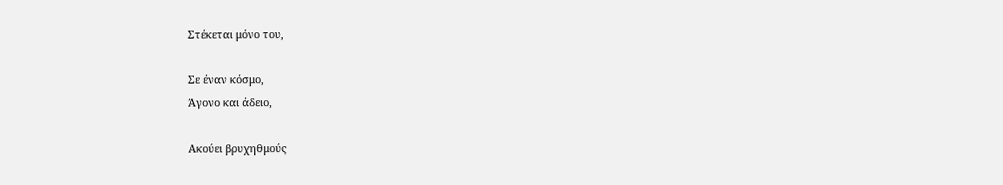Στέκεται μόνο του,

Σε έναν κόσμο,
Άγονο και άδειο,

Ακούει βρυχηθμούς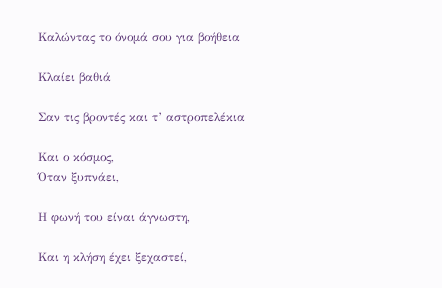Καλώντας το όνομά σου για βοήθεια

Κλαίει βαθιά

Σαν τις βροντές και τ’ αστροπελέκια

Και ο κόσμος,
Όταν ξυπνάει,

Η φωνή του είναι άγνωστη,

Και η κλήση έχει ξεχαστεί,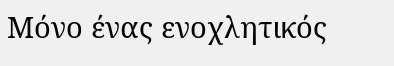Μόνο ένας ενοχλητικός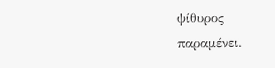ψίθυρος
παραμένει.